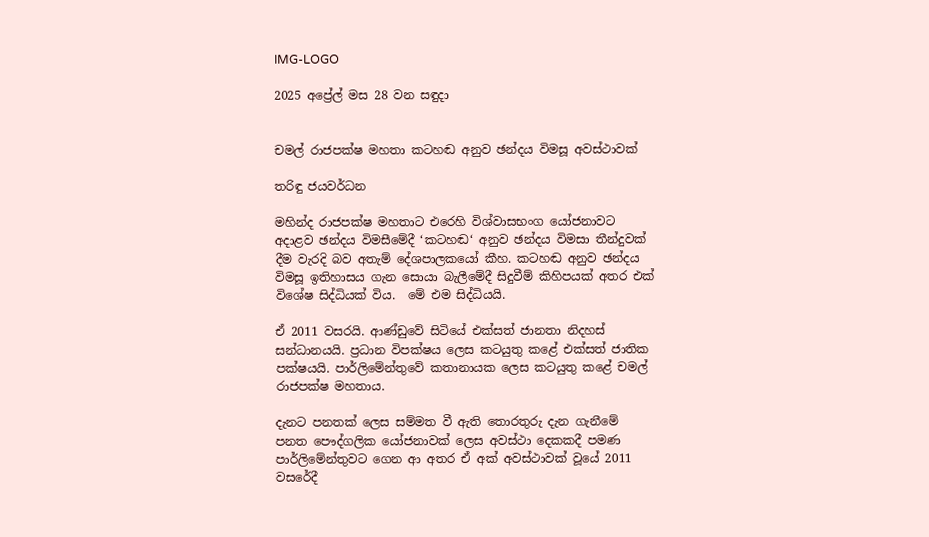IMG-LOGO

2025 අප්‍රේල් මස 28 වන සඳුදා


චමල් රාජපක්ෂ මහතා කටහඬ අනුව ඡන්දය විමසූ අවස්ථාවක්

තරිඳු ජයවර්ධන

මහින්ද රාජපක්ෂ මහතාට එරෙහි විශ්වාසභංග යෝජනාවට අදාළව ඡන්දය විමසීමේදී ‘කටහඬ‘ අනුව ඡන්දය විමසා තීන්දුවක් දීම වැරදි බව අතැම් දේශපාලකයෝ කීහ. කටහඬ අනුව ඡන්දය විමසූ ඉතිහාසය ගැන සොයා බැලීමේදී සිදුවීම් කිහිපයක් අතර එක් විශේෂ සිද්ධියක් විය.  මේ එම සිද්ධියයි.

ඒ 2011 වසරයි. ආණ්ඩුවේ සිටියේ එක්සත් ජානතා නිදහස් සන්ධානයයි. ප්‍රධාන විපක්ෂය ලෙස කටයුතු කළේ එක්සත් ජාතික පක්ෂයයි. පාර්ලිමේන්තුවේ කතානායක ලෙස කටයුතු කළේ චමල් රාජපක්ෂ මහතාය.

දැනට පනතක් ලෙස සම්මත වී ඇති තොරතුරු දැන ගැනීමේ පනත පෞද්ගලික යෝජනාවක් ලෙස අවස්ථා දෙකකදී පමණ පාර්ලිමේන්තුවට ගෙන ආ අතර ඒ අක් අවස්ථාවක් වූයේ 2011 වසරේදී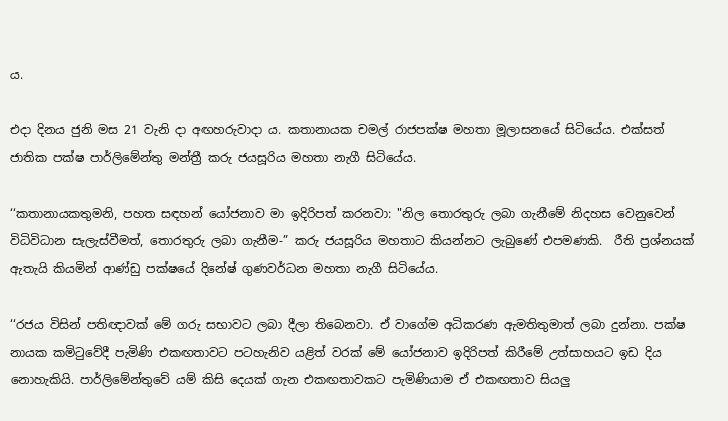ය.

එදා දිනය ජුනි මස 21 වැනි දා අඟහරුවාදා ය. කතානායක චමල් රාජපක්ෂ මහතා මූලාසනයේ සිටියේය. එක්සත් ජාතික පක්ෂ පාර්ලිමේන්තු මන්ත්‍රී කරු ජයසූරිය මහතා නැගී සිටියේය.

‘‘කතානායකතුමනි, පහත සඳහන් යෝජනාව මා ඉදිරිපත් කරනවා: "නිල තොරතුරු ලබා ගැනීමේ නිදහස වෙනුවෙන් විධිවිධාන සැලැස්වීමත්, තොරතුරු ලබා ගැනීම-” කරු ජයසූරිය මහතාට කියන්නට ලැබුණේ එපමණකි.  රීති ප්‍රශ්නයක් ඇතැයි කියමින් ආණ්ඩු පක්ෂයේ දිනේෂ් ගුණවර්ධන මහතා නැගී සිටියේය.

‘‘රජය විසින් පතිඥාවක් මේ ගරු සභාවට ලබා දීලා තිබෙනවා. ඒ වාගේම අධිකරණ ඇමතිතුමාත් ලබා දුන්නා. පක්ෂ නායක කමිටුවේදී පැමිණි එකඟතාවට පටහැනිව යළිත් වරක් මේ යෝජනාව ඉදිරිපත් කිරීමේ උත්සාහයට ඉඩ දිය නොහැකියි. පාර්ලිමේන්තුවේ යම් කිසි දෙයක් ගැන එකඟතාවකට පැමිණියාම ඒ එකඟතාව සියලු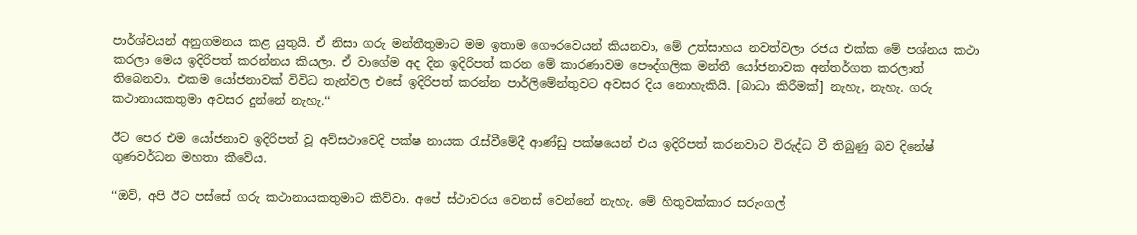පාර්ශ්වයන් අනුගමනය කළ යුතුයි. ඒ නිසා ගරු මන්තීතුමාට මම ඉතාම ගෞරවෙයන් කියනවා, මේ උත්සාහය නවත්වලා රජය එක්ක මේ පශ්නය කථා කරලා මෙය ඉදිරිපත් කරන්නය කියලා. ඒ වාගේම අද දින ඉදිරිපත් කරන මේ කාරණාවම පෞද්ගලික මන්තී යෝජනාවක අන්තර්ගත කරලාත් තිබෙනවා. එකම යෝජනාවක් විවිධ තැන්වල එසේ ඉදිරිපත් කරන්න පාර්ලිමේන්තුවට අවසර දිය නොහැකියි. [බාධා කිරීමක්] නැහැ, නැහැ. ගරු කථානායකතුමා අවසර දුන්නේ නැහැ.‘‘

ඊට පෙර එම යෝජනාව ඉදිරිපත් වූ අව්සථාවෙදි පක්ෂ නායක රැස්වීමේදී ආණ්ඩු පක්ෂයෙන් එය ඉදිරිපත් කරනවාට විරුද්ධ වී තිබුණු බව දිනේෂ් ගුණවර්ධන මහතා කීවේය.

‘‘ඔව්, අපි ඊට පස්සේ ගරු කථානායකතුමාට කිව්වා. අපේ ස්ථාවරය වෙනස් වෙන්නේ නැහැ. මේ හිතුවක්කාර සරුංගල්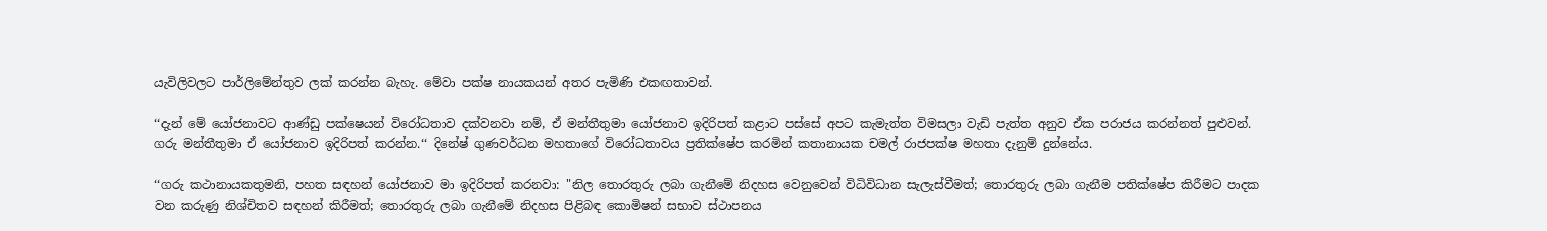යැවිලිවලට පාර්ලිමේන්තුව ලක් කරන්න බැහැ. මේවා පක්ෂ නායකයන් අතර පැමිණි එකඟතාවන්.

‘‘දැන් මේ යෝජනාවට ආණ්ඩු පක්ෂෙයන් විරෝධතාව දක්වනවා නම්, ඒ මන්තීතුමා යෝජනාව ඉදිරිපත් කළාට පස්සේ අපට කැමැත්ත විමසලා වැඩි පැත්ත අනුව ඒක පරාජය කරන්නත් පුළුවන්. ගරු මන්තීතුමා ඒ යෝජනාව ඉදිරිපත් කරන්න.‘‘ දිනේෂ් ගුණවර්ධන මහතාගේ විරෝධතාවය ප්‍රතික්ෂේප කරමින් කතානායක චමල් රාජපක්ෂ මහතා දැනුම් දුන්නේය.

‘‘ගරු කථානායකතුමනි, පහත සඳහන් යෝජනාව මා ඉදිරිපත් කරනවා: "නිල තොරතුරු ලබා ගැනීමේ නිදහස වෙනුවෙන් විධිවිධාන සැලැස්වීමත්; තොරතුරු ලබා ගැනීම පතික්ෂේප කිරීමට පාදක වන කරුණු නිශ්චිතව සඳහන් කිරීමත්; තොරතුරු ලබා ගැනීමේ නිදහස පිළිබඳ කොමිෂන් සභාව ස්ථාපනය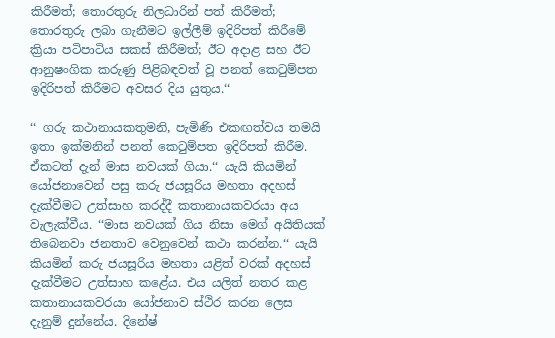කිරීමත්; තොරතුරු නිලධාරින් පත් කිරීමත්;  තොරතුරු ලබා ගැනීමට ඉල්ලීම් ඉදිරිපත් කිරීමේ ක්‍රියා පටිපාටිය සකස් කිරීමත්; ඊට අදාළ සහ ඊට ආනුෂංගික කරුණු පිළිබඳවත් වූ පනත් කෙටුම්පත ඉදිරිපත් කිරීමට අවසර දිය යුතුය.‘‘

‘‘ ගරු කථානායකතුමනි, පැමිණි එකඟත්වය තමයි ඉතා ඉක්මනින් පනත් කෙටුම්පත ඉදිරිපත් කිරීම. ඒකටත් දැන් මාස නවයක් ගියා.‘‘ යැයි කියමින් යෝජනාවෙන් පසු කරු ජයසූරිය මහතා අදහස් දැක්වීමට උත්සාහ කරද්දී කතානායකවරයා අය වැලැක්වීය. ‘‘මාස නවයක් ගිය නිසා මෙග් අයිතියක් තිබෙනවා ජනතාව වෙනුවෙන් කථා කරන්න.‘‘ යැයි කියමින් කරු ජයසූරිය මහතා යළිත් වරක් අදහස් දැක්වීමට උත්සාහ කළේය. එය යලිත් නතර කළ කතානායකවරයා යෝජනාව ස්ථිර කරන ලෙස දැනුම් දුන්නේය. දිනේෂ්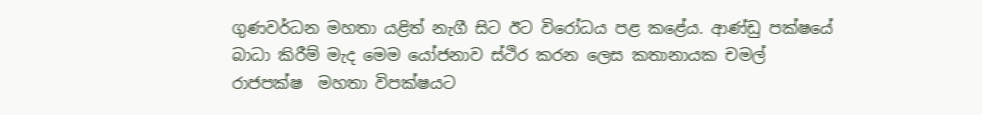ගුණවර්ධන මහතා යළිත් නැගී සිට ඊට විරෝධය පළ කළේය. ආණ්ඩු පක්ෂයේ බාධා කිරීම් මැද මෙම යෝජනාව ස්ථිර කරන ලෙස කතානායක චමල් රාජපක්ෂ  මහතා විපක්ෂයට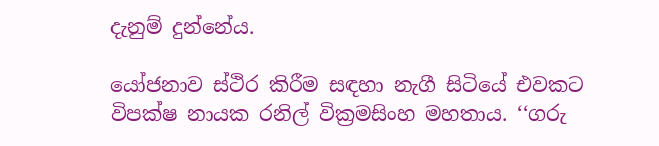දැනුම් දුන්නේය.

යෝජනාව ස්ථිර කිරීම සඳහා නැගී සිටියේ එවකට විපක්ෂ නායක රනිල් වික්‍රමසිංහ මහතාය. ‘‘ගරු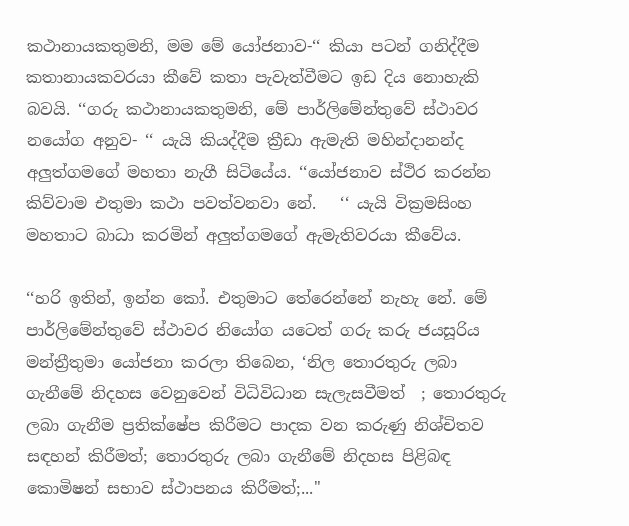කථානායකතුමනි, මම මේ යෝජනාව-‘‘ කියා පටන් ගනිද්දීම කතානායකවරයා කීවේ කතා පැවැත්වීමට ඉඩ දිය නොහැකි බවයි. ‘‘ගරු කථානායකතුමනි, මේ පාර්ලිමේන්තුවේ ස්ථාවර නයෝග අනුව- ‘‘ යැයි කියද්දීම ක්‍රීඩා ඇමැති මහින්දානන්ද අලුත්ගමගේ මහතා නැගී සිටියේය. ‘‘යෝජනාව ස්ථිර කරන්න කිව්වාම එතුමා කථා පවත්වනවා නේ.   ‘‘ යැයි වික්‍රමසිංහ මහතාට බාධා කරමින් අලුත්ගමගේ ඇමැතිවරයා කීවේය.

‘‘හරි ඉතින්, ඉන්න කෝ. එතුමාට තේරෙන්නේ නැහැ නේ. මේ පාර්ලිමේන්තුවේ ස්ථාවර නියෝග යටෙත් ගරු කරු ජයසූරිය මන්ත්‍රීතුමා යෝජනා කරලා තිබෙන, ‘නිල තොරතුරු ලබා ගැනීමේ නිදහස වෙනුවෙන් විධිවිධාන සැලැසවීමත්  ; තොරතුරු ලබා ගැනීම ප්‍රතික්ෂේප කිරීමට පාදක වන කරුණු නිශ්චිතව   සඳහන් කිරීමත්; තොරතුරු ලබා ගැනීමේ නිදහස පිළිබඳ කොමිෂන් සභාව ස්ථාපනය කිරීමත්;..."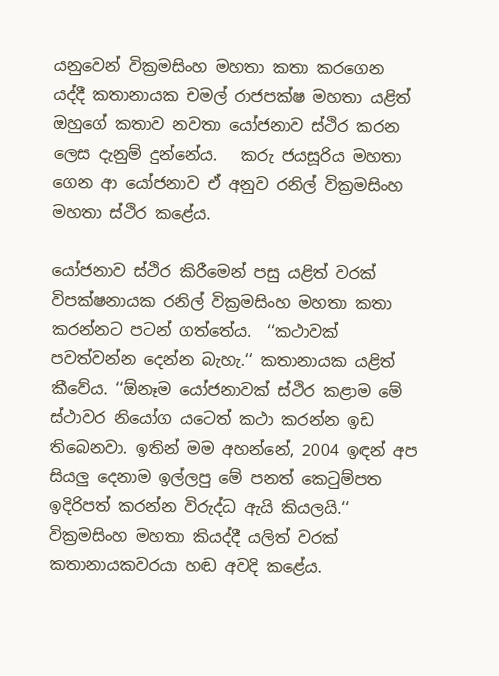යනුවෙන් වික්‍රමසිංහ මහතා කතා කරගෙන යද්දී කතානායක චමල් රාජපක්ෂ මහතා යළිත් ඔහුගේ කතාව නවතා යෝජනාව ස්ථිර කරන ලෙස දැනුම් දුන්නේය.   කරු ජයසූරිය මහතා ගෙන ආ යෝජනාව ඒ අනුව රනිල් වික්‍රමසිංහ මහතා ස්ථිර කළේය.

යෝජනාව ස්ථිර කිරීමෙන් පසු යළිත් වරක් විපක්ෂනායක රනිල් වික්‍රමසිංහ මහතා කතා කරන්නට පටන් ගත්තේය.  ‘‘කථාවක් පවත්වන්න දෙන්න බැහැ.‘‘ කතානායක යළිත් කීවේය. ‘‘ඕනෑම යෝජනාවක් ස්ථිර කළාම මේ ස්ථාවර නියෝග යටෙත් කථා කරන්න ඉඩ තිබෙනවා. ඉතින් මම අහන්නේ, 2004 ඉඳන් අප සියලු දෙනාම ඉල්ලපු මේ පනත් කෙටුම්පත ඉදිරිපත් කරන්න විරුද්ධ ඇයි කියලයි.‘‘ වික්‍රමසිංහ මහතා කියද්දී යලිත් වරක් කතානායකවරයා හඬ අවදි කළේය.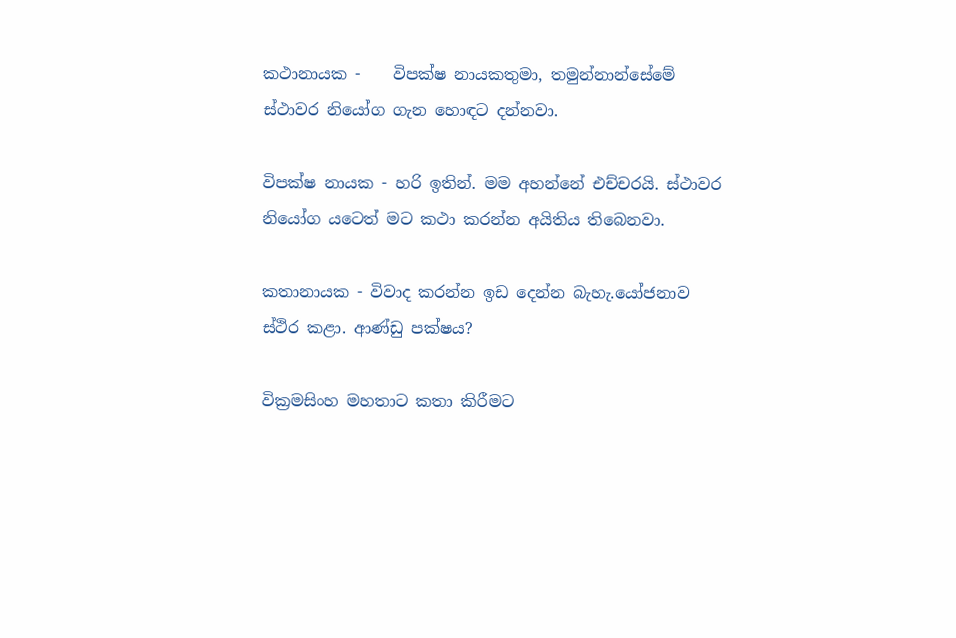කථානායක -    විපක්ෂ නායකතුමා, තමුන්නාන්සේමේ ස්ථාවර නියෝග ගැන හොඳට දන්නවා.

විපක්ෂ නායක - හරි ඉතින්. මම අහන්නේ එච්චරයි. ස්ථාවර නියෝග යටෙත් මට කථා කරන්න අයිතිය තිබෙනවා.

කතානායක - විවාද කරන්න ඉඩ දෙන්න බැහැ.යෝජනාව ස්ථිර කළා. ආණ්ඩු පක්ෂය?

වික්‍රමසිංහ මහතාට කතා කිරීමට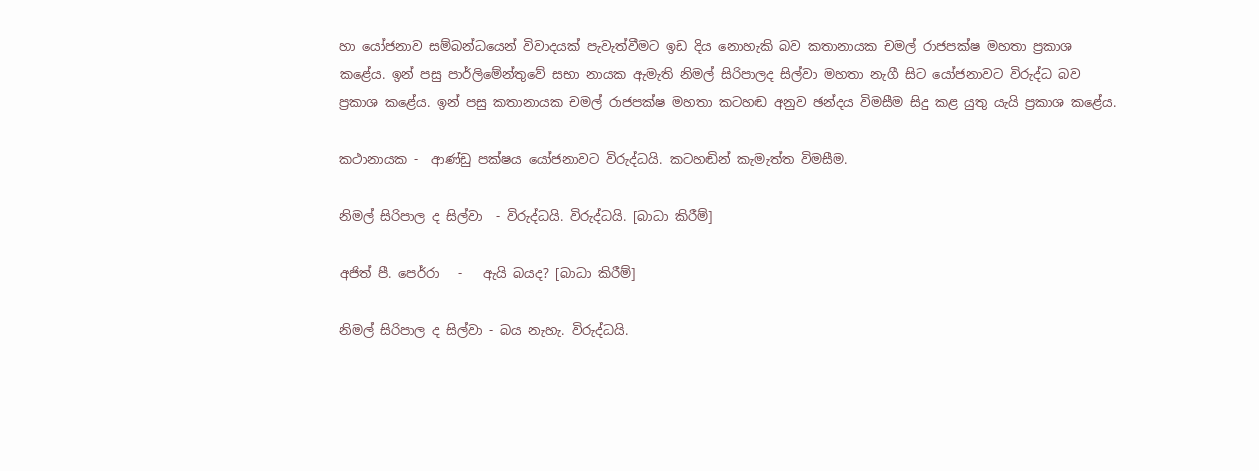හා යෝජනාව සම්බන්ධයෙන් විවාදයක් පැවැත්වීමට ඉඩ දිය නොහැකි බව කතානායක චමල් රාජපක්ෂ මහතා ප්‍රකාශ කළේය. ඉන් පසු පාර්ලිමේන්තුවේ සභා නායක ඇමැති නිමල් සිරිපාලද සිල්වා මහතා නැගී සිට යෝජනාවට විරුද්ධ බව ප්‍රකාශ කළේය. ඉන් පසු කතානායක චමල් රාජපක්ෂ මහතා කටහඬ අනුව ඡන්දය විමසීම සිදු කළ යුතු යැයි ප්‍රකාශ කළේය.

කථානායක -  ආණ්ඩු පක්ෂය යෝජනාවට විරුද්ධයි. කටහඬින් කැමැත්ත විමසීම.

නිමල් සිරිපාල ද සිල්වා  - විරුද්ධයි. විරුද්ධයි. [බාධා කිරීම්]

අජිත් පී. පෙර්රා   -   ඇයි බයද? [බාධා කිරීම්]

නිමල් සිරිපාල ද සිල්වා - බය නැහැ. විරුද්ධයි.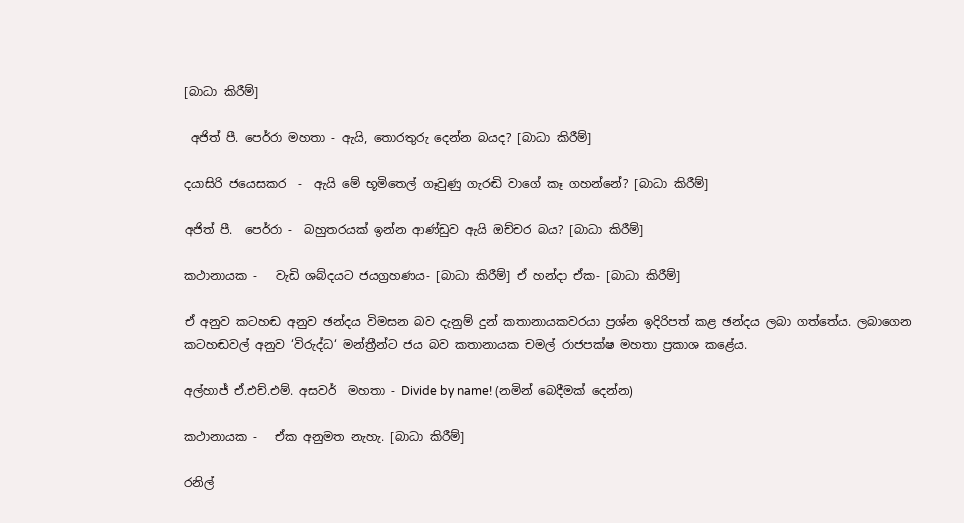[බාධා කිරීම්]

 අජිත් පී. පෙර්රා මහතා - ඇයි, තොරතුරු දෙන්න බයද? [බාධා කිරීම්]

දයාසිරි ජයෙසකර  -  ඇයි මේ භූමිතෙල් ගෑවුණු ගැරඬි වාගේ කෑ ගහන්නේ? [බාධා කිරීම්]

අජිත් පී.  පෙර්රා -  බහුතරයක් ඉන්න ආණ්ඩුව ඇයි ඔච්චර බය? [බාධා කිරීම්]

කථානායක -   වැඩි ශබ්දයට ජයග්‍රහණය- [බාධා කිරීම්] ඒ හන්දා ඒක- [බාධා කිරීම්]

ඒ අනුව කටහඬ අනුව ඡන්දය විමසන බව දැනුම් දුන් කතානායකවරයා ප්‍රශ්න ඉදිරිපත් කළ ඡන්දය ලබා ගත්තේය. ලබාගෙන කටහඬවල් අනුව ‘විරුද්ධ‘ මන්ත්‍රීන්ට ජය බව කතානායක චමල් රාජපක්ෂ මහතා ප්‍රකාශ කළේය.

අල්හාජ් ඒ.එච්.එම්. අසවර්  මහතා - Divide by name! (නමින් බෙදීමක් දෙන්න)

කථානායක -   ඒක අනුමත නැහැ. [බාධා කිරීම්]

රනිල්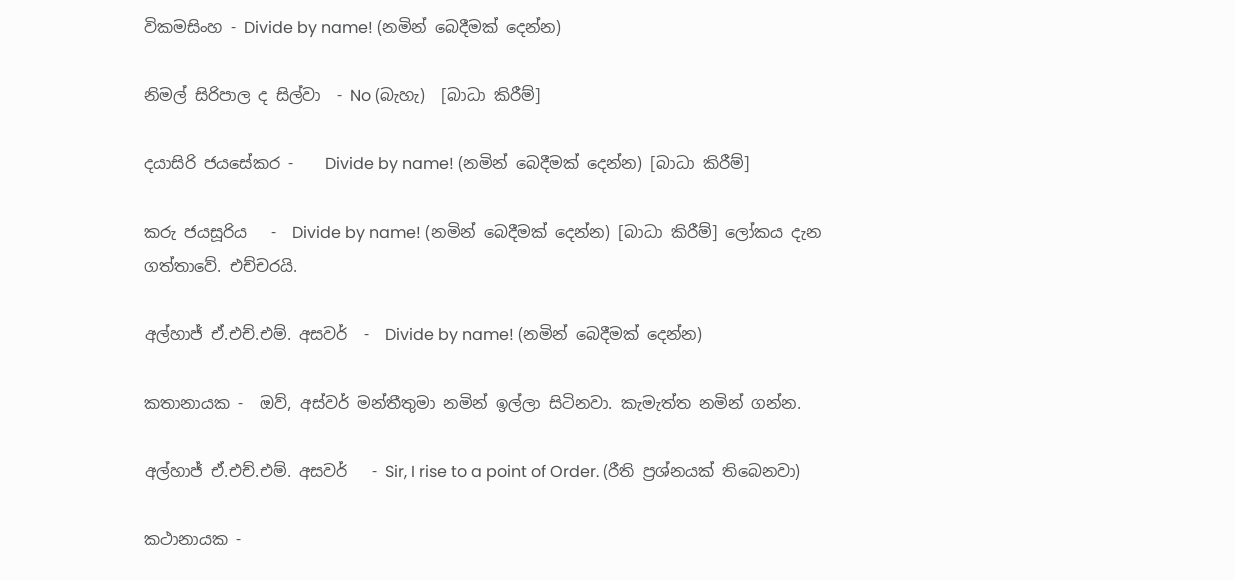විකමසිංහ - Divide by name! (නමින් බෙදීමක් දෙන්න)

නිමල් සිරිපාල ද සිල්වා  - No (බැහැ)  [බාධා කිරීම්]

දයාසිරි ජයසේකර -    Divide by name! (නමින් බෙදීමක් දෙන්න) [බාධා කිරීම්]

කරු ජයසූරිය   -  Divide by name! (නමින් බෙදීමක් දෙන්න) [බාධා කිරීම්] ලෝකය දැන ගත්තාවේ. එච්චරයි.

අල්හාජ් ඒ.එච්.එම්. අසවර්  -  Divide by name! (නමින් බෙදීමක් දෙන්න)

කතානායක -  ඔව්, අස්වර් මන්තීතුමා නමින් ඉල්ලා සිටිනවා. කැමැත්ත නමින් ගන්න.

අල්හාජ් ඒ.එච්.එම්. අසවර්   - Sir, I rise to a point of Order. (රීති ප්‍රශ්නයක් තිබෙනවා)

කථානායක -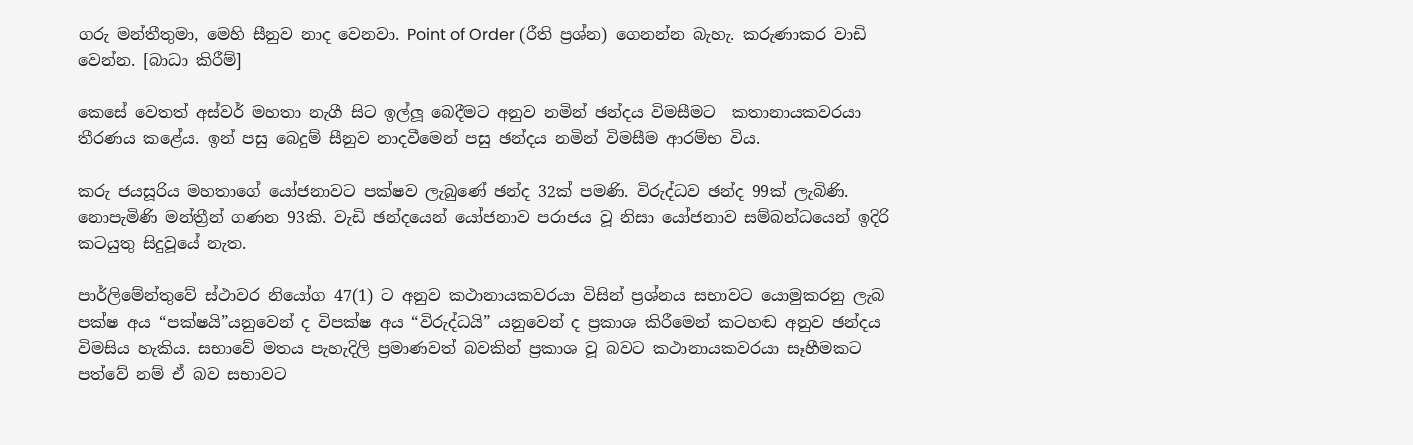ගරු මන්තීතුමා, මෙහි සීනුව නාද වෙනවා. Point of Order (රීති ප්‍රශ්න) ගෙනන්න බැහැ. කරුණාකර වාඩි වෙන්න. [බාධා කිරීම්]

කෙසේ වෙතත් අස්වර් මහතා නැගී සිට ඉල්ලූ බෙදීමට අනුව නමින් ඡන්දය විමසීමට  කතානායකවරයා තීරණය කළේය. ඉන් පසු බෙදුම් සීනුව නාදවීමෙන් පසු ඡන්දය නමින් විමසීම ආරම්භ විය.

කරු ජයසූරිය මහතාගේ යෝජනාවට පක්ෂව ලැබුණේ ඡන්ද 32ක් පමණි. විරුද්ධව ඡන්ද 99ක් ලැබිණි. නොපැමිණි මන්ත්‍රීන් ගණන 93කි. වැඩි ඡන්දයෙන් යෝජනාව පරාජය වූ නිසා යෝජනාව සම්බන්ධයෙන් ඉදිරි කටයුතු සිදුවූයේ නැත.

පාර්ලිමේන්තුවේ ස්ථාවර නි‌යෝග 47(1) ට අනුව කථානායකවරයා විසින් ප්‍රශ්නය සභාවට ‌යොමුකරනු ලැබ   පක්ෂ අය “පක්ෂයි”යනු‌වෙන් ද විපක්ෂ අය “විරුද්ධයි” යනු‌වෙන් ද ප්‍රකාශ කිරීමෙන් කටහඬ අනුව ඡන්දය විමසිය හැකිය. සභා‌වේ මතය පැහැදිලි ප්‍රමාණවත් බවකින් ප්‍රකාශ වූ බවට කථානායකවරයා සෑහීමකට පත්‌වේ නම් ඒ බව සභාවට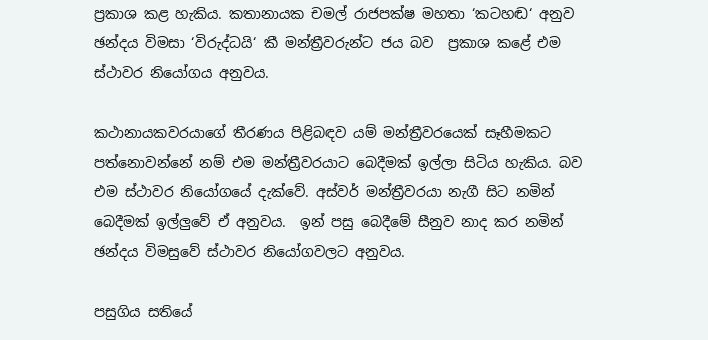ප්‍රකාශ කළ හැකිය. කතානායක චමල් රාජපක්ෂ මහතා ‘කටහඬ‘ අනුව ඡන්දය විමසා ‘විරුද්ධයි‘ කී මන්ත්‍රීවරුන්ට ජය බව  ප්‍රකාශ කළේ එම ස්ථාවර නියෝගය අනුවය.

කථානායකවරයා‌ගේ තීරණය පිළිබඳව යම් මන්ත්‍රීවර‌යෙක් සෑහීමකට පත්නොවන්‌නේ නම් එම මන්ත්‍රීවරයාට ‌බෙදීමක් ඉල්ලා සිටිය හැකිය. බව එම ස්ථාවර නියෝගයේ දැක්වේ. අස්වර් මන්ත්‍රීවරයා නැගී සිට නමින් බෙදීමක් ඉල්ලුවේ ඒ අනුවය.  ඉන් පසු බෙදීමේ සීනුව නාද කර නමින් ඡන්දය විමසුවේ ස්ථාවර නියෝගවලට අනුවය.

පසුගිය සතියේ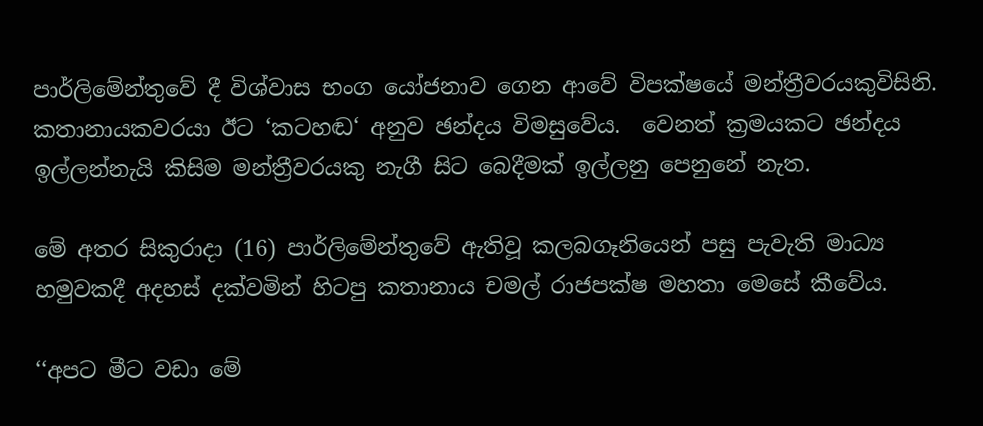පාර්ලිමේන්තුවේ දී විශ්වාස භංග යෝජනාව ගෙන ආවේ විපක්ෂයේ මන්ත්‍රීවරයකුවිසිනි. කතානායකවරයා ඊට ‘කටහඬ‘ අනුව ඡන්දය විමසුවේය.  වෙනත් ක්‍රමයකට ඡන්දය ඉල්ලන්නැයි කිසිම මන්ත්‍රීවරයකු නැගී සිට බෙදීමක් ඉල්ලනු පෙනුනේ නැත.

මේ අතර සිකුරාදා (16) පාර්ලිමේන්තුවේ ඇතිවූ කලබගෑනියෙන් පසු පැවැති මාධ්‍ය හමුවකදී අදහස් දක්වමින් හිටපු කතානාය චමල් රාජපක්ෂ මහතා මෙසේ කීවේය.

‘‘අපට මීට වඩා මේ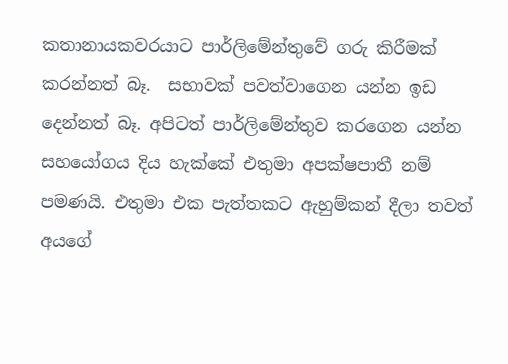කතානායකවරයාට පාර්ලිමේන්තුවේ ගරු කිරීමක් කරන්නත් බෑ.  සභාවක් පවත්වාගෙන යන්න ඉඩ දෙන්නත් බෑ. අපිටත් පාර්ලිමේන්තුව කරගෙන යන්න සහයෝගය දිය හැක්කේ එතුමා අපක්ෂපාතී නම් පමණයි. එතුමා එක පැත්තකට ඇහුම්කන් දීලා තවත් අයගේ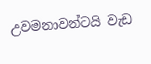උවමනාවන්ටයි වැඩ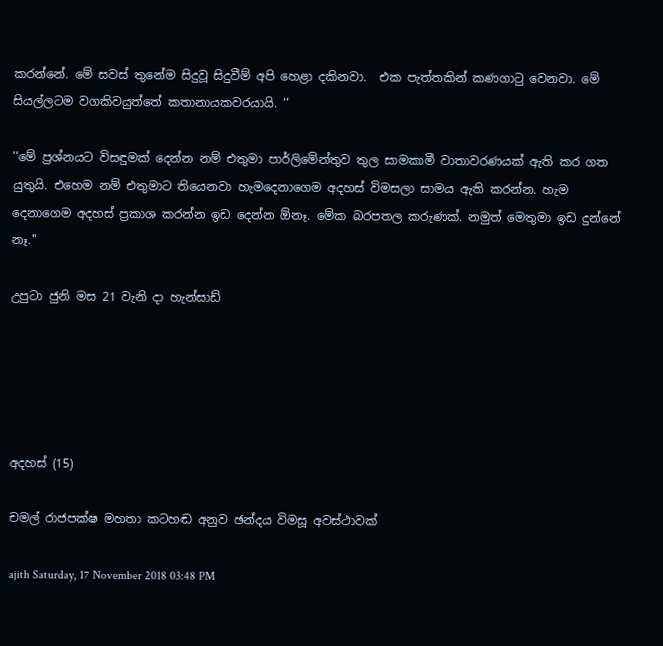කරන්නේ. මේ සවස් තුනේම සිදුවූ සිදුවීම් අපි හෙළා දකිනවා.  එක පැත්තකින් කණගාටු වෙනවා. මේ සියල්ලටම වගකිවයුත්තේ කතානායකවරයායි. ‘‘

‘‘මේ ප්‍රශ්නයට විසඳුමක් දෙන්න නම් එතුමා පාර්ලිමේන්තුව තුල සාමකාමී වාතාවරණයක් ඇති කර ගත යුතුයි. එහෙම නම් එතුමාට තියෙනවා හැමදෙනාගෙම අදහස් විමසලා සාමය ඇති කරන්න. හැම දෙනාගෙම අදහස් ප්‍රකාශ කරන්න ඉඩ දෙන්න ඕනෑ. මේක බරපතල කරුණක්. නමුත් මෙතුමා ඉඩ දුන්නේ නෑ.''

උපුටා ජුනි මස 21 වැනි දා හැන්සාඩ්





අදහස් (15)

චමල් රාජපක්ෂ මහතා කටහඬ අනුව ඡන්දය විමසූ අවස්ථාවක්

ajith Saturday, 17 November 2018 03:48 PM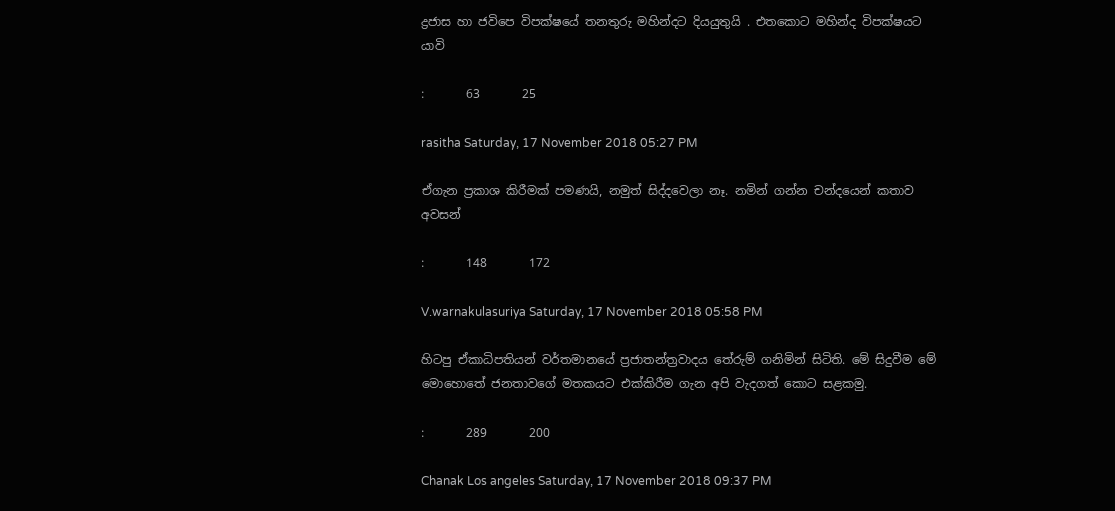ද්‍රජාස හා ජවිපෙ විපක්ෂයේ තනතුරු මහින්දට දියයුතුයි . එතකොට මහින්ද විපක්ෂයට යාවි

:       63       25

rasitha Saturday, 17 November 2018 05:27 PM

ඒගැන ප්‍රකාශ කිරීමක් පමණයි, නමුත් සිද්දවෙලා නෑ. නමින් ගන්න චන්දයෙන් කතාව අවසන්

:       148       172

V.warnakulasuriya Saturday, 17 November 2018 05:58 PM

හිටපු ඒකාධිපතියන් වර්තමානයේ ප්‍රජාතන්ත්‍රවාදය තේරුම් ගනිමින් සිටිති. මේ සිදුවීම මේ මොහොතේ ජනතාවගේ මතකයට එක්කිරීම ගැන අපි වැදගත් කොට සළකමු.

:       289       200

Chanak Los angeles Saturday, 17 November 2018 09:37 PM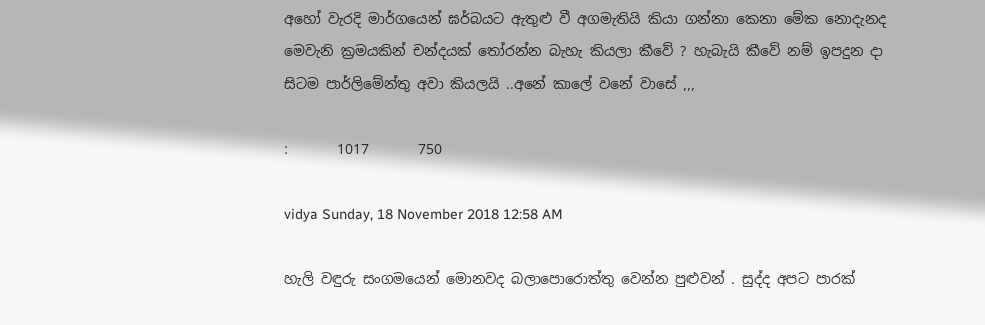අහෝ වැරදි මාර්ගයෙන් ඝර්බයට ඇතුළු වී අගමැතියි කියා ගන්නා කෙනා මේක නොදැනද මෙවැනි ක්‍රමයකින් චන්දයක් තෝරන්න බැහැ කියලා කීවේ ? හැබැයි කීවේ නම් ඉපදුන දා සිටම පාර්ලිමේන්තු අවා කියලයි ..අනේ කාලේ වනේ වාසේ ,,,

:       1017       750

vidya Sunday, 18 November 2018 12:58 AM

හැලි වඳුරු සංගමයෙන් මොනවද බලාපොරොත්තු වෙන්න පුළුවන් . සුද්ද අපට පාරක්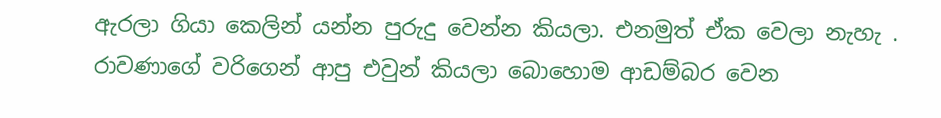ඇරලා ගියා කෙලින් යන්න පුරුදු වෙන්න කියලා. එනමුත් ඒක වෙලා නැහැ . රාවණාගේ වරිගෙන් ආපු එවුන් කියලා බොහොම ආඩම්බර වෙන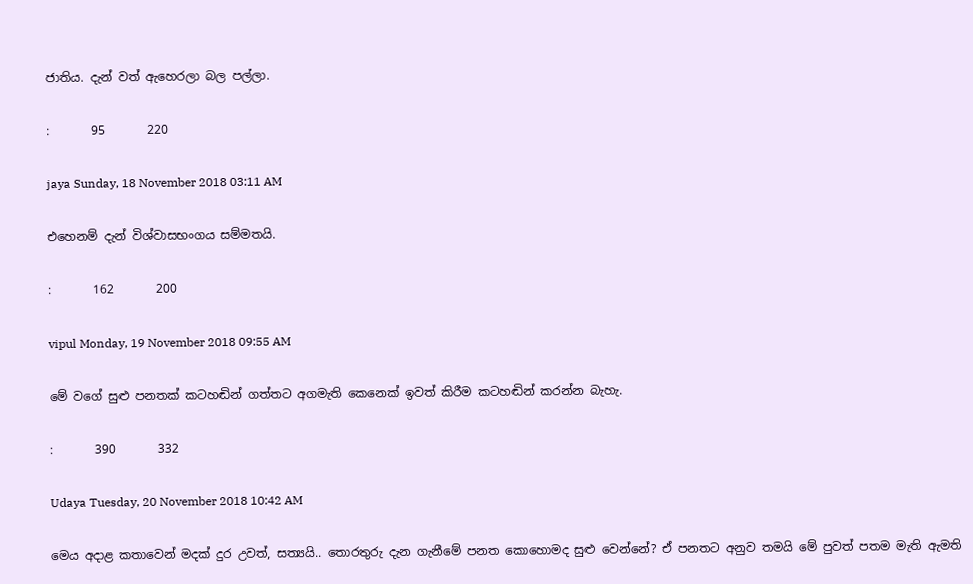ජාතිය. දැන් වත් ඇහෙරලා බල පල්ලා.

:       95       220

jaya Sunday, 18 November 2018 03:11 AM

එහෙනම් දැන් විශ්වාසභංගය සම්මතයි.

:       162       200

vipul Monday, 19 November 2018 09:55 AM

මේ වගේ සුළු පනතක් කටහඬින් ගත්තට අගමැති කෙනෙක් ඉවත් කිරීම කටහඬින් කරන්න බැහැ.

:       390       332

Udaya Tuesday, 20 November 2018 10:42 AM

මෙය අදාළ කතාවෙන් මදක් දුර උවත්, සත්‍යයි.. තොරතුරු දැන ගැනීමේ පනත කොහොමද සුළු වෙන්නේ? ඒ පනතට අනුව තමයි මේ පුවත් පතම මැති ඇමති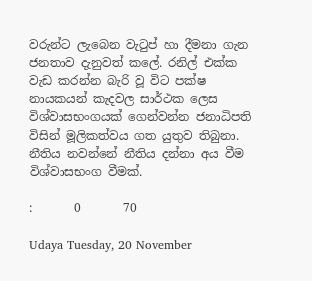වරුන්ට ලැබෙන වැටුප් හා දීමනා ගැන ජනතාව දැනුවත් කලේ. රනිල් එක්ක වැඩ කරන්න බැරි වූ විට පක්ෂ නායකයන් කැදවල සාර්ථක ලෙස විශ්වාසභංගයක් ගෙන්වන්න ජනාධිපති විසින් මූලිකත්වය ගත යුතුව තිබුනා. නීතිය නවන්නේ නීතිය දන්නා අය වීම විශ්වාසභංග වීමක්.

:       0       70

Udaya Tuesday, 20 November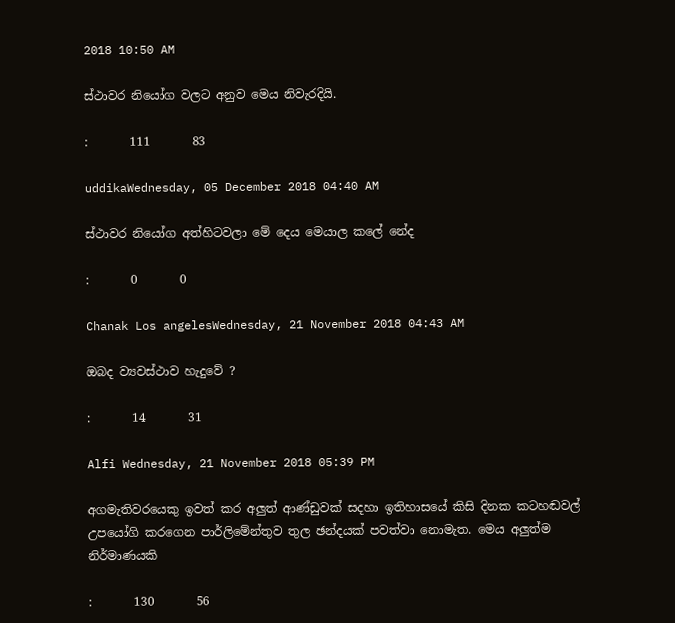2018 10:50 AM

ස්ථාවර නියෝග වලට අනුව මෙය නිවැරදියි.

:       111       83

uddikaWednesday, 05 December 2018 04:40 AM

ස්ථාවර නියෝග අත්හිටවලා මේ දෙය මෙයාල කලේ නේද

:       0       0

Chanak Los angelesWednesday, 21 November 2018 04:43 AM

ඔබද ව්‍යවස්ථාව හැදුවේ ?

:       14       31

Alfi Wednesday, 21 November 2018 05:39 PM

අගමැතිවරයෙකු ඉවත් කර අලුත් ආණ්ඩුවක් සදහා ඉතිහාසයේ කිසි දිනක කටහඬවල් උපයෝගි කරගෙන පාර්ලිමේන්තුව තුල ඡන්දයක් පවත්වා නොමැත. මෙය අලුත්ම නිර්මාණයකි

:       130       56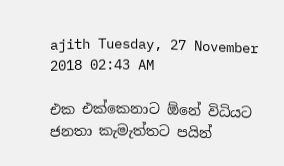ajith Tuesday, 27 November 2018 02:43 AM

එක එක්කෙනාට ඕනේ විධියට ජනතා කැමැත්තට පයින්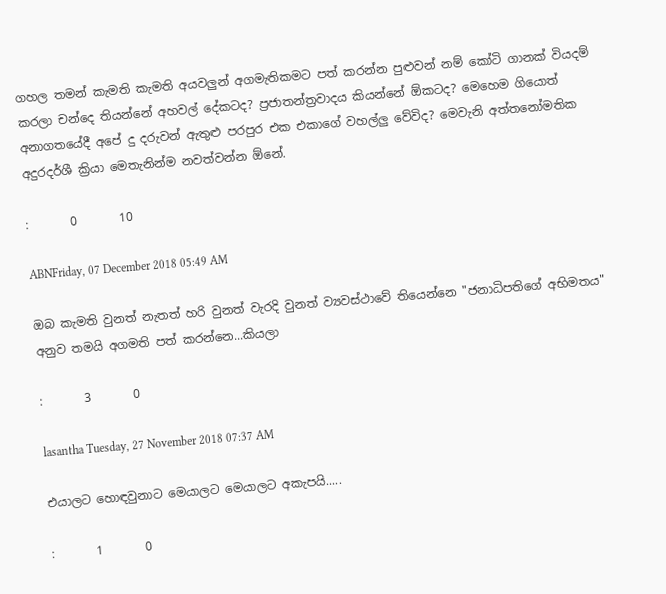ගහල තමන් කැමති කැමති අයවලුන් අගමැතිකමට පත් කරන්න පුළුවන් නම් කෝටි ගානක් වියදම් කරලා චන්දෙ තියන්නේ අහවල් දේකටද? ප්‍රජාතන්ත්‍රවාදය කියන්නේ ඕකටද? මෙහෙම ගියොත් අනාගතයේදී අපේ දු දරුවන් ඇතුළු පරපුර එක එකාගේ වහල්ලු වේවිද? මෙවැනි අත්තනෝමතික අදුරදර්ශී ක්‍රියා මෙතැනින්ම නවත්වන්න ඕනේ.

:       0       10

ABNFriday, 07 December 2018 05:49 AM

ඔබ කැමති වුනත් නැතත් හරි වුනත් වැරදි වුනත් ව්‍යවස්ථාවේ තියෙන්නෙ "ජනාධිපතිගේ අභිමතය" අනුව තමයි අගමති පත් කරන්නෙ...කියලා

:       3       0

lasantha Tuesday, 27 November 2018 07:37 AM

එයාලට හොඳවුනාට මෙයාලට මෙයාලට අකැපයි.....

:       1       0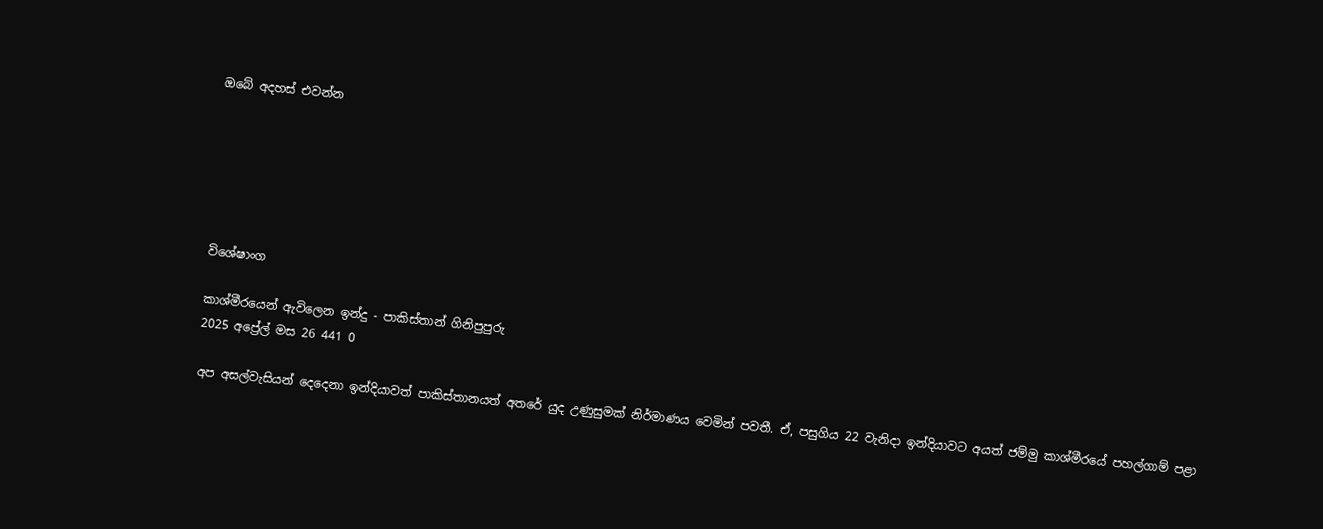ඔබේ අදහස් එවන්න






විශේෂාංග

කාශ්මීරයෙන් ඇවිලෙන ඉන්දු - පාකිස්තාන් ගිනිපුපුරු
2025 අප්‍රේල් මස 26 441 0

අප අසල්වැසියන් දෙදෙනා ඉන්දියාවත් පාකිස්තානයත් අතරේ යුද උණුසුමක් නිර්මාණය වෙමින් පවතී. ඒ, පසුගිය 22 වැනිදා ඉන්දියාවට අයත් ජම්මු කාශ්මීරයේ පහල්ගාම් පළා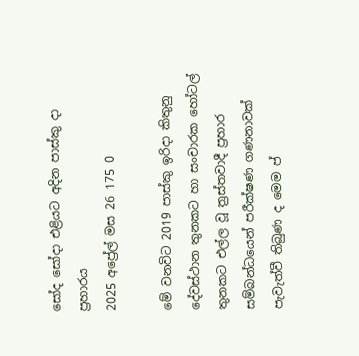සෝද සෝදා එළියට අදින පාස්කු දා ප්‍රහාරය
2025 අප්‍රේල් මස 26 175 0

මේ වනවිට 2019 පාස්කු ඉරිදා කිතුනු දේවස්ථාන තුනකට හා සංචාරක හෝටල් තුනකට එල්ල වූ ත්‍රස්තවාදී ප්‍රහාර සම්බන්ධයෙන් පරීක්ෂණ ගණනාවක් පැවැත්වී තිබුණ ද මෙම ප්‍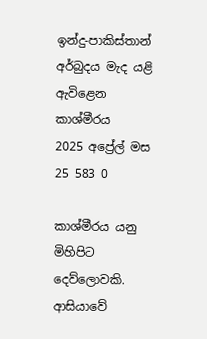ඉන්දු-පාකිස්තාන් අර්බුදය මැද යළි ඇවිළෙන කාශ්මීරය
2025 අප්‍රේල් මස 25 583 0

කාශ්මීරය යනු මිහිපිට දෙව්ලොවකි. ආසියාවේ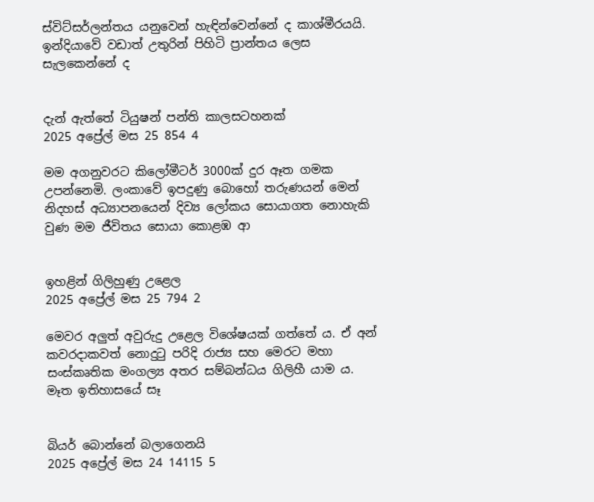ස්විට්සර්ලන්තය යනුවෙන් හැඳින්වෙන්නේ ද කාශ්මීරයයි. ඉන්දියාවේ වඩාත් උතුරින් පිහිටි ප්‍රාන්තය ලෙස සැලකෙන්නේ ද


දැන් ඇත්තේ ටියුෂන් පන්ති කාලසටහනක්
2025 අප්‍රේල් මස 25 854 4

මම අගනුවරට කිලෝමීටර් 3000ක් දුර ඈත ගමක උපන්නෙමි. ලංකාවේ ඉපදුණු බොහෝ තරුණයන් මෙන් නිදහස් අධ්‍යාපනයෙන් දිව්‍ය ලෝකය සොයාගත නොහැකි වුණ මම ජීවිතය සොයා කොළඹ ආ


ඉහළින් ගිලිහුණු උළෙල
2025 අප්‍රේල් මස 25 794 2

මෙවර අලු‍ත් අවුරුදු උළෙල විශේෂයක් ගත්තේ ය. ඒ අන් කවරදාකවත් නොදුටු පරිදි රාජ්‍ය සහ මෙරට මහා සංස්කෘතික මංගල්‍ය අතර සම්බන්ධය ගිලිහී යාම ය. මෑත ඉතිහාසයේ සෑ


බියර් බොන්නේ බලාගෙනයි
2025 අප්‍රේල් මස 24 14115 5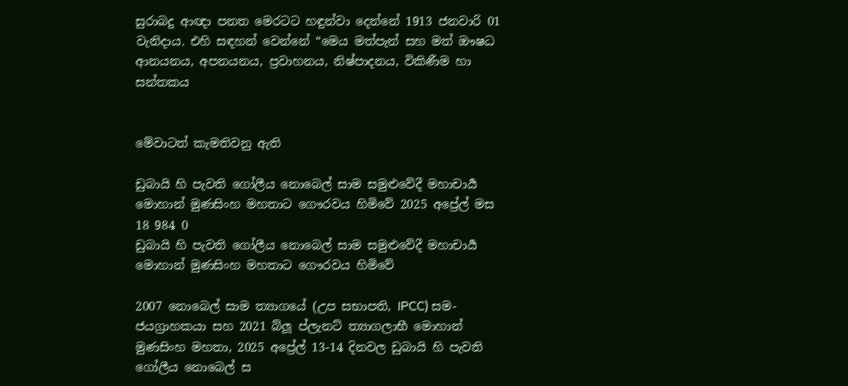සුරාබදු ආඥා පනත මෙරටට හඳුන්වා දෙන්නේ 1913 ජනවාරි 01 වැනිදාය. එහි සඳහන් වෙන්නේ “මෙය මත්පැන් සහ මත් ඖෂධ ආනයනය, අපනයනය, ප්‍රවාහනය, නිෂ්පාදනය, විකිණීම හා සන්තකය


මේවාටත් කැමතිවනු ඇති

ඩුබායි හි පැවති ගෝලීය නොබෙල් සාම සමුළුවේදී මහාචාර්‍ය මොහාන් මුණසිංහ මහතාට ගෞරවය හිමිවේ 2025 අප්‍රේල් මස 18 984 0
ඩුබායි හි පැවති ගෝලීය නොබෙල් සාම සමුළුවේදී මහාචාර්‍ය මොහාන් මුණසිංහ මහතාට ගෞරවය හිමිවේ

2007 නොබෙල් සාම ත්‍යාගයේ (උප සභාපති, IPCC) සම-ජයග්‍රාහකයා සහ 2021 බ්ලූ ප්ලැනට් ත්‍යාගලාභී මොහාන් මුණසිංහ මහතා, 2025 අප්‍රේල් 13-14 දිනවල ඩුබායි හි පැවති ගෝලීය නොබෙල් ස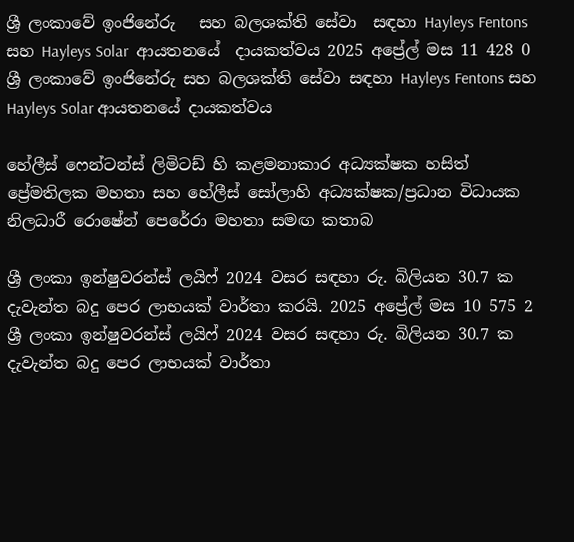ශ්‍රී ලංකාවේ ඉංජිනේරු   සහ බලශක්ති සේවා  සඳහා Hayleys Fentons  සහ Hayleys Solar  ආයතනයේ  දායකත්වය 2025 අප්‍රේල් මස 11 428 0
ශ්‍රී ලංකාවේ ඉංජිනේරු සහ බලශක්ති සේවා සඳහා Hayleys Fentons සහ Hayleys Solar ආයතනයේ දායකත්වය

හේලීස් ෆෙන්ටන්ස් ලිමිටඩ් හි කළමනාකාර අධ්‍යක්ෂක හසිත් ප්‍රේමතිලක මහතා සහ හේලීස් සෝලාහි අධ්‍යක්ෂක/ප්‍රධාන විධායක නිලධාරී රොෂේන් පෙරේරා මහතා සමඟ කතාබ

ශ්‍රී ලංකා ඉන්ෂුවරන්ස් ලයිෆ් 2024 වසර සඳහා රු. බිලියන 30.7 ක දැවැන්ත බදු පෙර ලාභයක් වාර්තා කරයි. 2025 අප්‍රේල් මස 10 575 2
ශ්‍රී ලංකා ඉන්ෂුවරන්ස් ලයිෆ් 2024 වසර සඳහා රු. බිලියන 30.7 ක දැවැන්ත බදු පෙර ලාභයක් වාර්තා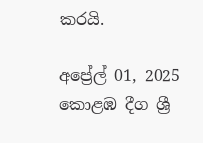කරයි.

අප්‍රේල් 01, 2025 කොළඹ දීග ශ්‍රී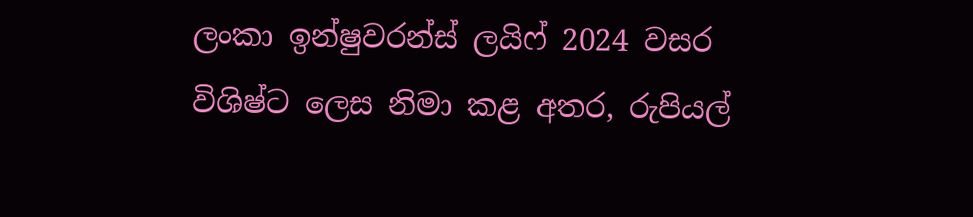ලංකා ඉන්ෂුවරන්ස් ලයිෆ් 2024 වසර විශිෂ්ට ලෙස නිමා කළ අතර, රුපියල්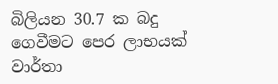බිලියන 30.7 ක බදු ගෙවීමට පෙර ලාභයක් වාර්තා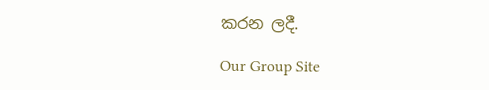කරන ලදී.

Our Group Site